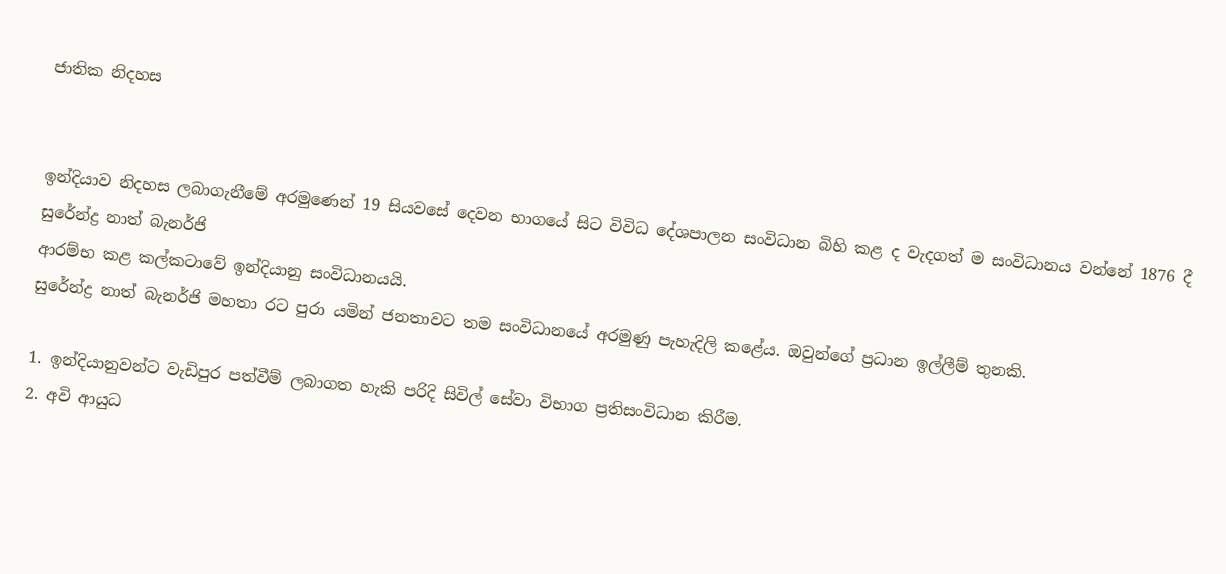ජාතික නිදහස


ඉන්දියාව නිදහස ලබාගැනීමේ අරමුණෙන් 19 සියවසේ දෙවන භාගයේ සිට විවිධ දේශපාලන සංවිධාන බිහි කළ ද වැදගත් ම සංවිධානය වන්නේ 1876 දී සුරේන්ද්‍ර නාත් බැනර්ජි
ආරම්භ කළ කල්කටාවේ ඉන්දියානු සංවිධානයයි.
සුරේන්ද්‍ර නාත් බැනර්ජි මහතා රට පුරා යමින් ජනතාවට තම සංවිධානයේ අරමුණු පැහැදිලි කළේය. ඔවුන්ගේ ප්‍රධාන ඉල්ලීම් තුනකි.

1. ඉන්දියානුවන්ට වැඩිපුර පත්වීම් ලබාගත හැකි පරිදි සිවිල් සේවා විභාග ප්‍රතිසංවිධාන කිරීම.
2. අවි ආයුධ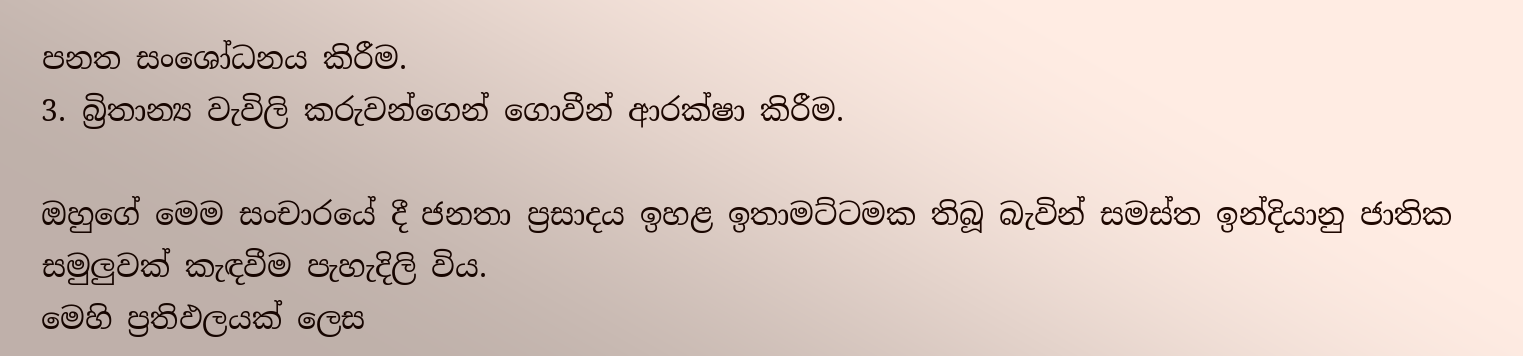පනත සංශෝධනය කිරීම.
3. බ්‍රිතාන්‍ය වැවිලි කරුවන්ගෙන් ගොවීන් ආරක්ෂා කිරීම.

ඔහුගේ මෙම සංචාරයේ දී ජනතා ප්‍රසාදය ඉහළ ඉතාමට්ටමක තිබූ බැවින් සමස්ත ඉන්දියානු ජාතික සමුලුවක් කැඳවීම පැහැදිලි විය.
මෙහි ප්‍රතිඵලයක් ලෙස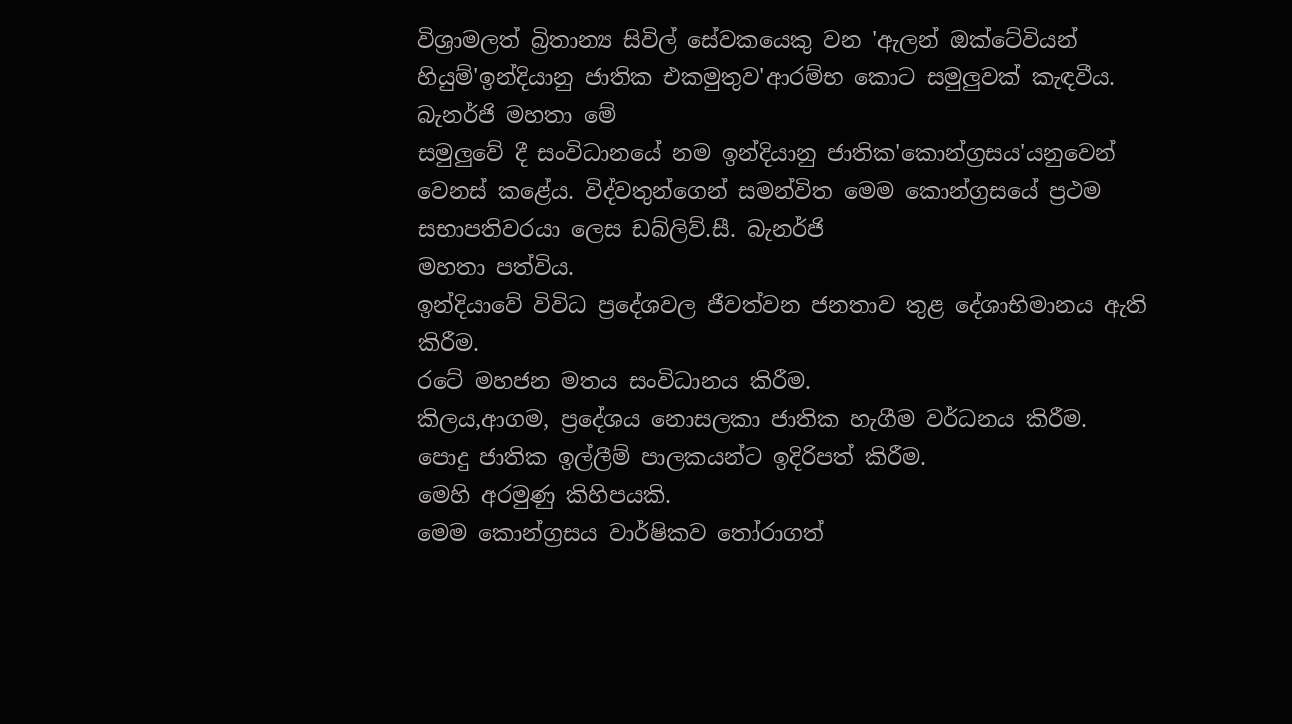විශ්‍රාමලත් බ්‍රිතාන්‍ය සිවිල් සේවකයෙකු වන 'ඇලන් ඔක්ටේවියන් හියුම්'ඉන්දියානු ජාතික එකමුතුව'ආරම්භ කොට සමුලුවක් කැඳවීය. බැනර්ජි මහතා මේ
සමුලුවේ දී සංවිධානයේ නම ඉන්දියානු ජාතික'කොන්ග්‍රසය'යනුවෙන් වෙනස් කළේය. විද්වතුන්ගෙන් සමන්විත මෙම කොන්ග්‍රසයේ ප්‍රථම සභාපතිවරයා ලෙස ඩබ්ලිව්.සී. බැනර්ජි
මහතා පත්විය.
ඉන්දියාවේ විවිධ ප්‍රදේශවල ජීවත්වන ජනතාව තුළ දේශාභිමානය ඇති කිරීම.
රටේ මහජන මතය සංවිධානය කිරීම.
කිලය,ආගම, ප්‍රදේශය නොසලකා ජාතික හැගීම වර්ධනය කිරීම.
පොදු ජාතික ඉල්ලීම් පාලකයන්ට ඉදිරිපත් කිරීම.
මෙහි අරමුණු කිහිපයකි.
මෙම කොන්ග්‍රසය වාර්ෂිකව තෝරාගත්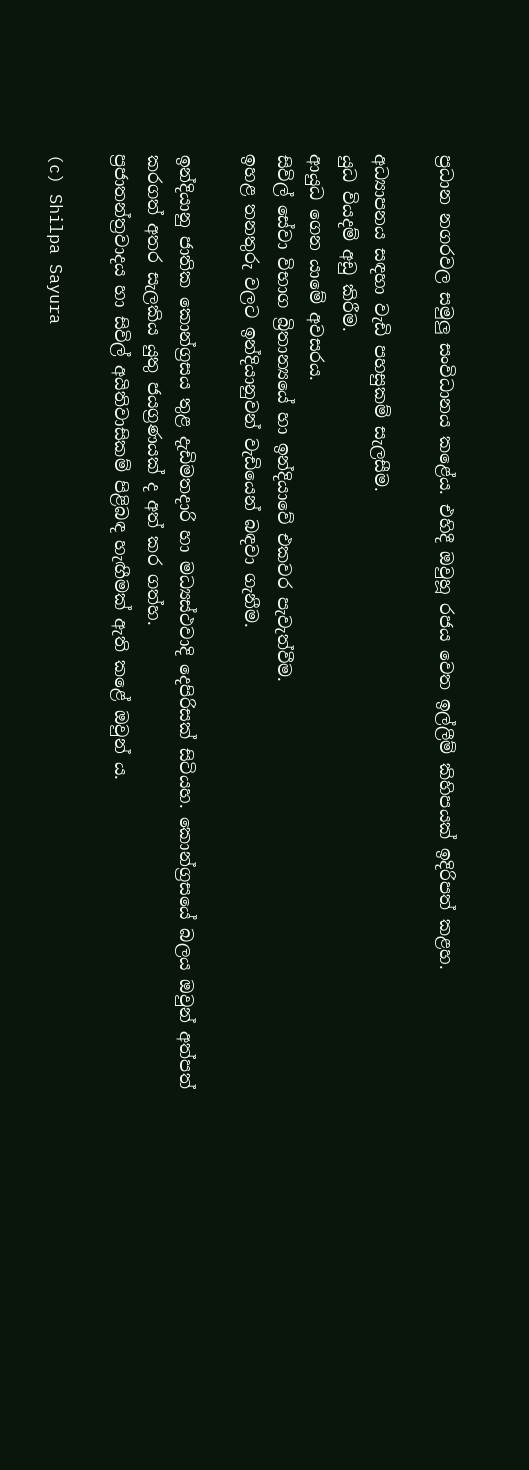ප්‍රධාන නගරවල සමුලු සංවිධානය කළේය. එහිදී ඔවුහූ රජය වෙත ඉල්ලීම් කිහිපයක් ඉදිරිපත් කළහ.

අධ්‍යාපනය සඳහා වැඩි පහසුකම් සැලසීම.
යුධ වියදම් අඩු කිරීම.
ආයුධ ගෙන යාමේ අවසරය.
සිවිල් සේවා විභාග බ්‍රිතාන්‍යයේ හා ඉන්දියාවේ එකවර පැවැත්වීම.
ඉහළ තනතුරු වලට ඉන්දියානුවන් වැඩියෙන් බඳවා ගැනීම.

ඉන්දියානු ජාතික කොන්ග්‍රසය තුළ දැඩිමතදාරි හා මධ්‍යස්ථවාදි දෙපිරිසක් සිටියහ. කොන්ග්‍රසයේ බලය ඔවුන් අත්පත් කරගත් අතර සැලකිය යුතු ජයග්‍රණයක් ද අත් කර ගත්හ.
ප්‍රජාතන්ත්‍රවාදය හා සිවිල් අයිතිවාසිකම් පිළිබඳ හැඟීමක් ඇති කළේ ඔවුන් ය.

(c) Shilpa Sayura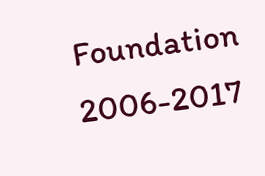Foundation 2006-2017